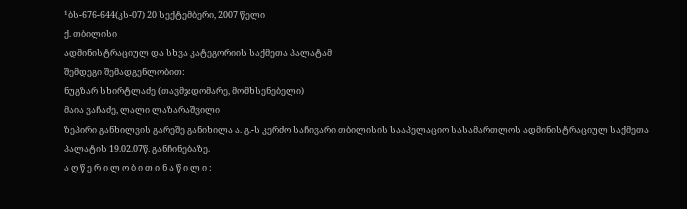¹ბს-676-644(კს-07) 20 სექტემბერი, 2007 წელი
ქ. თბილისი
ადმინისტრაციულ და სხვა კატეგორიის საქმეთა პალატამ
შემდეგი შემადგენლობით:
ნუგზარ სხირტლაძე (თავმჯდომარე, მომხსენებელი)
მაია ვაჩაძე, ლალი ლაზარაშვილი
ზეპირი განხილვის გარეშე განიხილა ა. გ.-ს კერძო საჩივარი თბილისის სააპელაციო სასამართლოს ადმინისტრაციულ საქმეთა პალატის 19.02.07წ. განჩინებაზე.
ა ღ წ ე რ ი ლ ო ბ ი თ ი ნ ა წ ი ლ ი :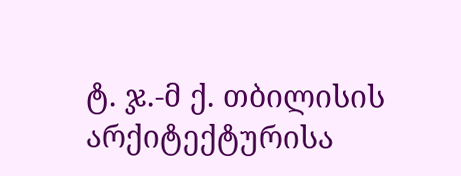ტ. ჯ.-მ ქ. თბილისის არქიტექტურისა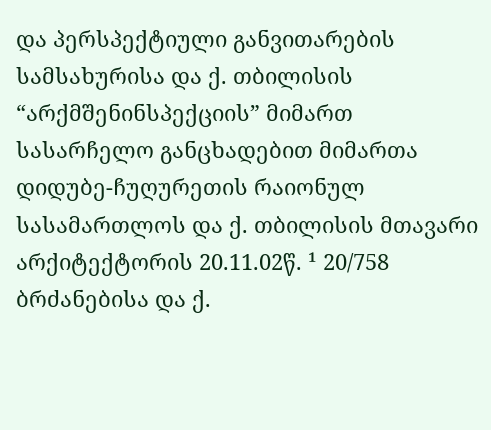და პერსპექტიული განვითარების სამსახურისა და ქ. თბილისის “არქმშენინსპექციის” მიმართ სასარჩელო განცხადებით მიმართა დიდუბე-ჩუღურეთის რაიონულ სასამართლოს და ქ. თბილისის მთავარი არქიტექტორის 20.11.02წ. ¹ 20/758 ბრძანებისა და ქ.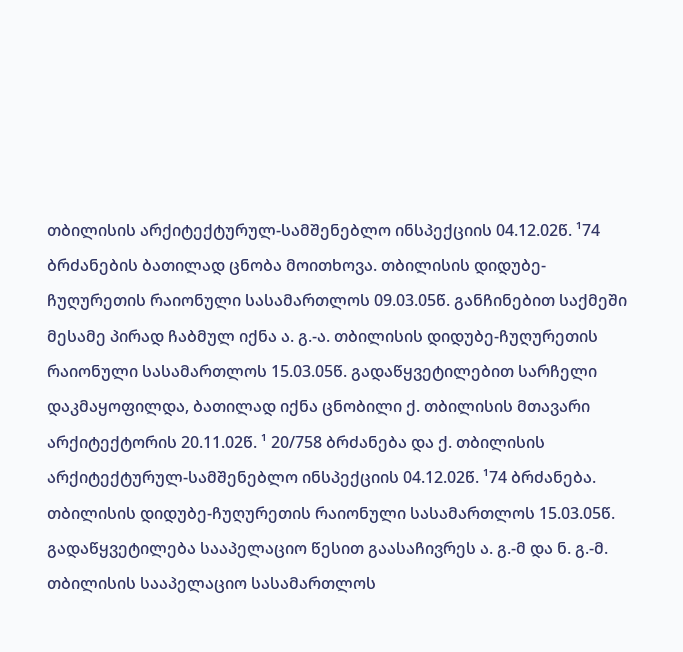თბილისის არქიტექტურულ-სამშენებლო ინსპექციის 04.12.02წ. ¹74 ბრძანების ბათილად ცნობა მოითხოვა. თბილისის დიდუბე-ჩუღურეთის რაიონული სასამართლოს 09.03.05წ. განჩინებით საქმეში მესამე პირად ჩაბმულ იქნა ა. გ.-ა. თბილისის დიდუბე-ჩუღურეთის რაიონული სასამართლოს 15.03.05წ. გადაწყვეტილებით სარჩელი დაკმაყოფილდა, ბათილად იქნა ცნობილი ქ. თბილისის მთავარი არქიტექტორის 20.11.02წ. ¹ 20/758 ბრძანება და ქ. თბილისის არქიტექტურულ-სამშენებლო ინსპექციის 04.12.02წ. ¹74 ბრძანება. თბილისის დიდუბე-ჩუღურეთის რაიონული სასამართლოს 15.03.05წ. გადაწყვეტილება სააპელაციო წესით გაასაჩივრეს ა. გ.-მ და ნ. გ.-მ. თბილისის სააპელაციო სასამართლოს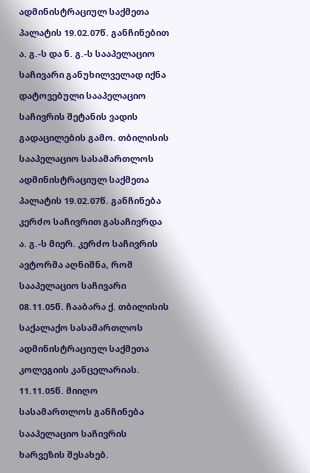ადმინისტრაციულ საქმეთა პალატის 19.02.07წ. განჩინებით ა. გ.-ს და ნ. გ.-ს სააპელაციო საჩივარი განუხილველად იქნა დატოვებული სააპელაციო საჩივრის შეტანის ვადის გადაცილების გამო. თბილისის სააპელაციო სასამართლოს ადმინისტრაციულ საქმეთა პალატის 19.02.07წ. განჩინება კერძო საჩივრით გასაჩივრდა ა. გ.-ს მიერ. კერძო საჩივრის ავტორმა აღნიშნა, რომ სააპელაციო საჩივარი 08.11.05წ. ჩააბარა ქ. თბილისის საქალაქო სასამართლოს ადმინისტრაციულ საქმეთა კოლეგიის კანცელარიას. 11.11.05წ. მიიღო სასამართლოს განჩინება სააპელაციო საჩივრის ხარვეზის შესახებ.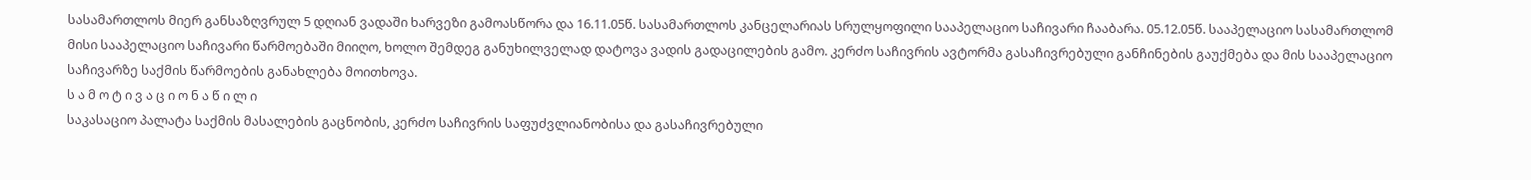სასამართლოს მიერ განსაზღვრულ 5 დღიან ვადაში ხარვეზი გამოასწორა და 16.11.05წ. სასამართლოს კანცელარიას სრულყოფილი სააპელაციო საჩივარი ჩააბარა. 05.12.05წ. სააპელაციო სასამართლომ მისი სააპელაციო საჩივარი წარმოებაში მიიღო, ხოლო შემდეგ განუხილველად დატოვა ვადის გადაცილების გამო. კერძო საჩივრის ავტორმა გასაჩივრებული განჩინების გაუქმება და მის სააპელაციო საჩივარზე საქმის წარმოების განახლება მოითხოვა.
ს ა მ ო ტ ი ვ ა ც ი ო ნ ა წ ი ლ ი
საკასაციო პალატა საქმის მასალების გაცნობის, კერძო საჩივრის საფუძვლიანობისა და გასაჩივრებული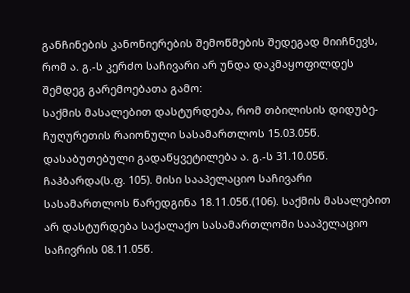განჩინების კანონიერების შემოწმების შედეგად მიიჩნევს, რომ ა. გ.-ს კერძო საჩივარი არ უნდა დაკმაყოფილდეს შემდეგ გარემოებათა გამო:
საქმის მასალებით დასტურდება, რომ თბილისის დიდუბე-ჩუღურეთის რაიონული სასამართლოს 15.03.05წ. დასაბუთებული გადაწყვეტილება ა. გ.-ს 31.10.05წ. ჩაჰბარდა(ს.ფ. 105). მისი სააპელაციო საჩივარი სასამართლოს წარედგინა 18.11.05წ.(106). საქმის მასალებით არ დასტურდება საქალაქო სასამართლოში სააპელაციო საჩივრის 08.11.05წ.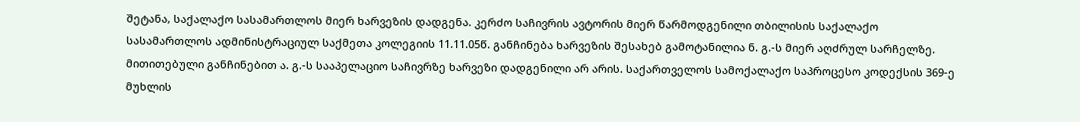შეტანა, საქალაქო სასამართლოს მიერ ხარვეზის დადგენა. კერძო საჩივრის ავტორის მიერ წარმოდგენილი თბილისის საქალაქო სასამართლოს ადმინისტრაციულ საქმეთა კოლეგიის 11.11.05წ. განჩინება ხარვეზის შესახებ გამოტანილია ნ. გ.-ს მიერ აღძრულ სარჩელზე. მითითებული განჩინებით ა. გ.-ს სააპელაციო საჩივრზე ხარვეზი დადგენილი არ არის. საქართველოს სამოქალაქო საპროცესო კოდექსის 369-ე მუხლის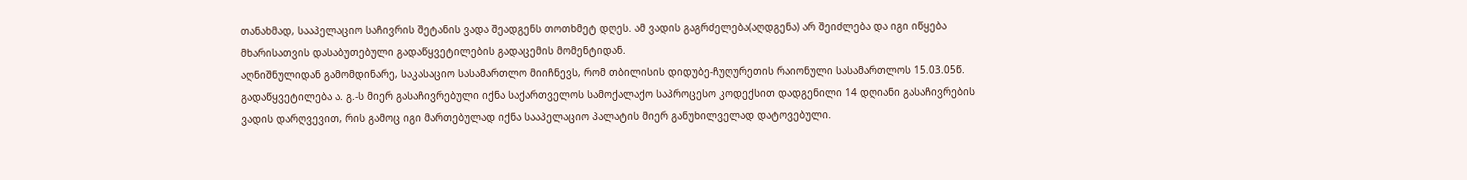თანახმად, სააპელაციო საჩივრის შეტანის ვადა შეადგენს თოთხმეტ დღეს. ამ ვადის გაგრძელება(აღდგენა) არ შეიძლება და იგი იწყება მხარისათვის დასაბუთებული გადაწყვეტილების გადაცემის მომენტიდან.
აღნიშნულიდან გამომდინარე, საკასაციო სასამართლო მიიჩნევს, რომ თბილისის დიდუბე-ჩუღურეთის რაიონული სასამართლოს 15.03.05წ. გადაწყვეტილება ა. გ.-ს მიერ გასაჩივრებული იქნა საქართველოს სამოქალაქო საპროცესო კოდექსით დადგენილი 14 დღიანი გასაჩივრების ვადის დარღვევით, რის გამოც იგი მართებულად იქნა სააპელაციო პალატის მიერ განუხილველად დატოვებული.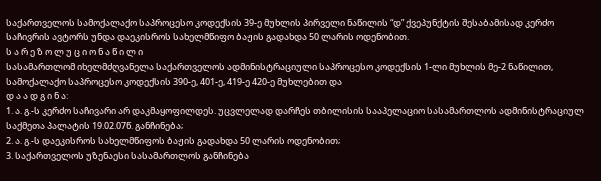საქართველოს სამოქალაქო საპროცესო კოდექსის 39-ე მუხლის პირველი ნაწილის “დ” ქვეპუნქტის შესაბამისად კერძო საჩივრის ავტორს უნდა დაეკისროს სახელმწიფო ბაჟის გადახდა 50 ლარის ოდენობით.
ს ა რ ე ზ ო ლ უ ც ი ო ნ ა წ ი ლ ი
სასამართლომ იხელმძღვანელა საქართველოს ადმინისტრაციული საპროცესო კოდექსის 1-ლი მუხლის მე-2 ნაწილით, სამოქალაქო საპროცესო კოდექსის 390-ე, 401-ე, 419-ე 420-ე მუხლებით და
დ ა ა დ გ ი ნ ა:
1. ა. გ.-ს კერძო საჩივარი არ დაკმაყოფილდეს. უცვლელად დარჩეს თბილისის სააპელაციო სასამართლოს ადმინისტრაციულ საქმეთა პალატის 19.02.07წ. განჩინება;
2. ა. გ.-ს დაეკისროს სახელმწიფოს ბაჟის გადახდა 50 ლარის ოდენობით;
3. საქართველოს უზენაესი სასამართლოს განჩინება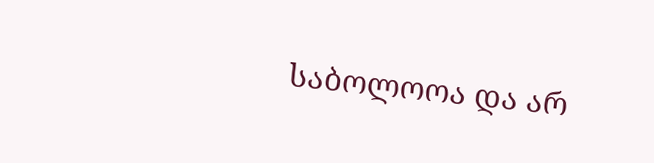საბოლოოა და არ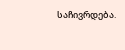საჩივრდება.